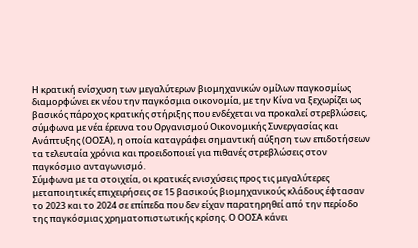Η κρατική ενίσχυση των μεγαλύτερων βιομηχανικών ομίλων παγκοσμίως διαμορφώνει εκ νέου την παγκόσμια οικονομία, με την Κίνα να ξεχωρίζει ως βασικός πάροχος κρατικής στήριξης που ενδέχεται να προκαλεί στρεβλώσεις, σύμφωνα με νέα έρευνα του Οργανισμού Οικονομικής Συνεργασίας και Ανάπτυξης (ΟΟΣΑ), η οποία καταγράφει σημαντική αύξηση των επιδοτήσεων τα τελευταία χρόνια και προειδοποιεί για πιθανές στρεβλώσεις στον παγκόσμιο ανταγωνισμό.
Σύμφωνα με τα στοιχεία, οι κρατικές ενισχύσεις προς τις μεγαλύτερες μεταποιητικές επιχειρήσεις σε 15 βασικούς βιομηχανικούς κλάδους έφτασαν το 2023 και το 2024 σε επίπεδα που δεν είχαν παρατηρηθεί από την περίοδο της παγκόσμιας χρηματοπιστωτικής κρίσης. Ο ΟΟΣΑ κάνει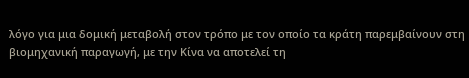λόγο για μια δομική μεταβολή στον τρόπο με τον οποίο τα κράτη παρεμβαίνουν στη βιομηχανική παραγωγή, με την Κίνα να αποτελεί τη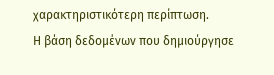χαρακτηριστικότερη περίπτωση.
Η βάση δεδομένων που δημιούργησε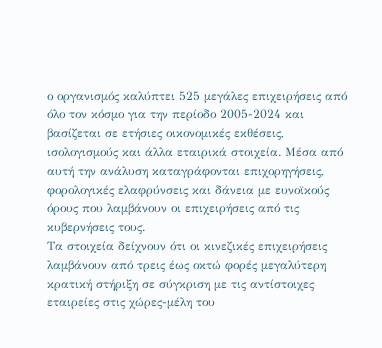ο οργανισμός καλύπτει 525 μεγάλες επιχειρήσεις από όλο τον κόσμο για την περίοδο 2005-2024 και βασίζεται σε ετήσιες οικονομικές εκθέσεις, ισολογισμούς και άλλα εταιρικά στοιχεία. Μέσα από αυτή την ανάλυση καταγράφονται επιχορηγήσεις, φορολογικές ελαφρύνσεις και δάνεια με ευνοϊκούς όρους που λαμβάνουν οι επιχειρήσεις από τις κυβερνήσεις τους.
Τα στοιχεία δείχνουν ότι οι κινεζικές επιχειρήσεις λαμβάνουν από τρεις έως οκτώ φορές μεγαλύτερη κρατική στήριξη σε σύγκριση με τις αντίστοιχες εταιρείες στις χώρες-μέλη του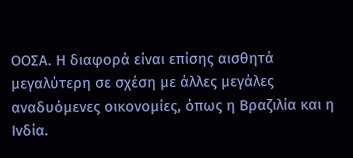ΟΟΣΑ. Η διαφορά είναι επίσης αισθητά μεγαλύτερη σε σχέση με άλλες μεγάλες αναδυόμενες οικονομίες, όπως η Βραζιλία και η Ινδία.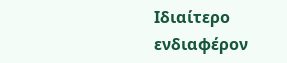Ιδιαίτερο ενδιαφέρον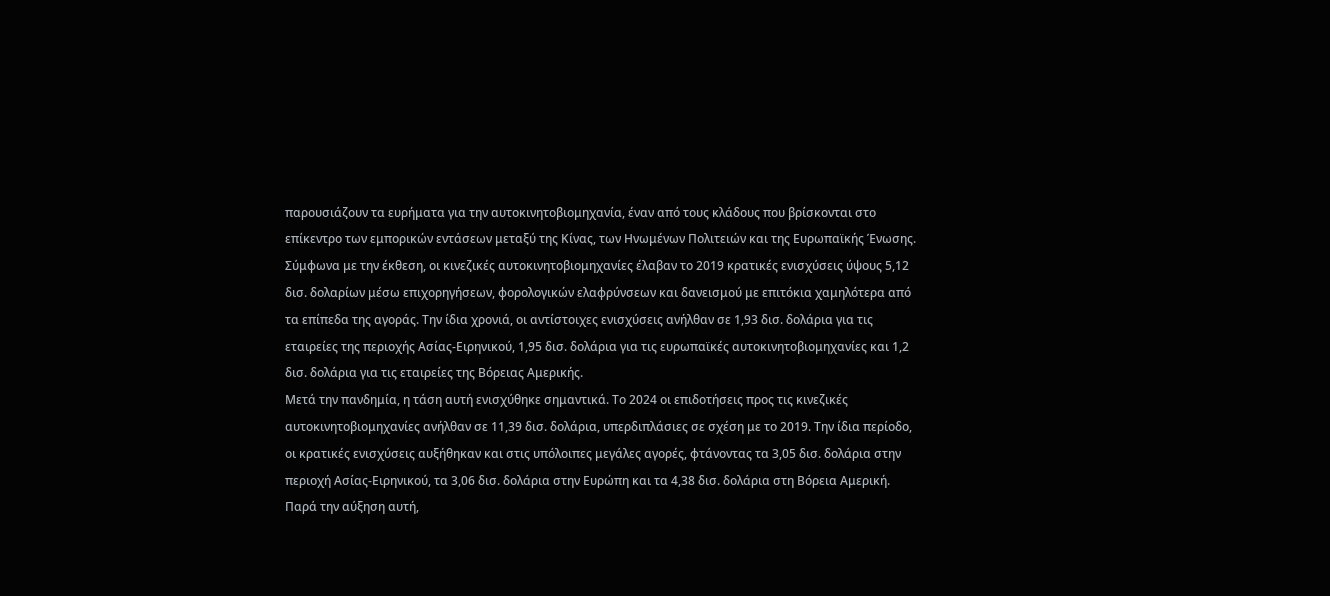παρουσιάζουν τα ευρήματα για την αυτοκινητοβιομηχανία, έναν από τους κλάδους που βρίσκονται στο επίκεντρο των εμπορικών εντάσεων μεταξύ της Κίνας, των Ηνωμένων Πολιτειών και της Ευρωπαϊκής Ένωσης.
Σύμφωνα με την έκθεση, οι κινεζικές αυτοκινητοβιομηχανίες έλαβαν το 2019 κρατικές ενισχύσεις ύψους 5,12 δισ. δολαρίων μέσω επιχορηγήσεων, φορολογικών ελαφρύνσεων και δανεισμού με επιτόκια χαμηλότερα από τα επίπεδα της αγοράς. Την ίδια χρονιά, οι αντίστοιχες ενισχύσεις ανήλθαν σε 1,93 δισ. δολάρια για τις εταιρείες της περιοχής Ασίας-Ειρηνικού, 1,95 δισ. δολάρια για τις ευρωπαϊκές αυτοκινητοβιομηχανίες και 1,2 δισ. δολάρια για τις εταιρείες της Βόρειας Αμερικής.
Μετά την πανδημία, η τάση αυτή ενισχύθηκε σημαντικά. Το 2024 οι επιδοτήσεις προς τις κινεζικές αυτοκινητοβιομηχανίες ανήλθαν σε 11,39 δισ. δολάρια, υπερδιπλάσιες σε σχέση με το 2019. Την ίδια περίοδο, οι κρατικές ενισχύσεις αυξήθηκαν και στις υπόλοιπες μεγάλες αγορές, φτάνοντας τα 3,05 δισ. δολάρια στην περιοχή Ασίας-Ειρηνικού, τα 3,06 δισ. δολάρια στην Ευρώπη και τα 4,38 δισ. δολάρια στη Βόρεια Αμερική. Παρά την αύξηση αυτή,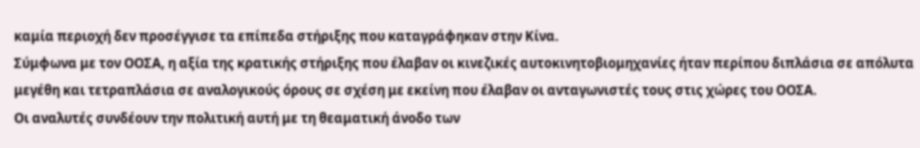καμία περιοχή δεν προσέγγισε τα επίπεδα στήριξης που καταγράφηκαν στην Κίνα.
Σύμφωνα με τον ΟΟΣΑ, η αξία της κρατικής στήριξης που έλαβαν οι κινεζικές αυτοκινητοβιομηχανίες ήταν περίπου διπλάσια σε απόλυτα μεγέθη και τετραπλάσια σε αναλογικούς όρους σε σχέση με εκείνη που έλαβαν οι ανταγωνιστές τους στις χώρες του ΟΟΣΑ.
Οι αναλυτές συνδέουν την πολιτική αυτή με τη θεαματική άνοδο των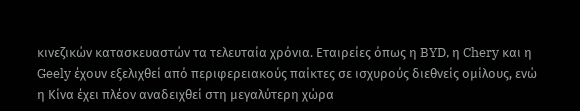κινεζικών κατασκευαστών τα τελευταία χρόνια. Εταιρείες όπως η BYD, η Chery και η Geely έχουν εξελιχθεί από περιφερειακούς παίκτες σε ισχυρούς διεθνείς ομίλους, ενώ η Κίνα έχει πλέον αναδειχθεί στη μεγαλύτερη χώρα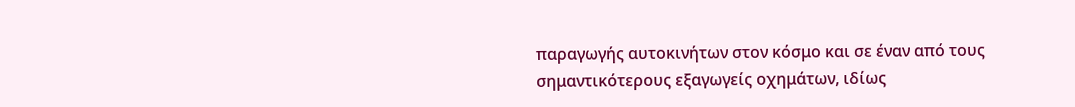παραγωγής αυτοκινήτων στον κόσμο και σε έναν από τους σημαντικότερους εξαγωγείς οχημάτων, ιδίως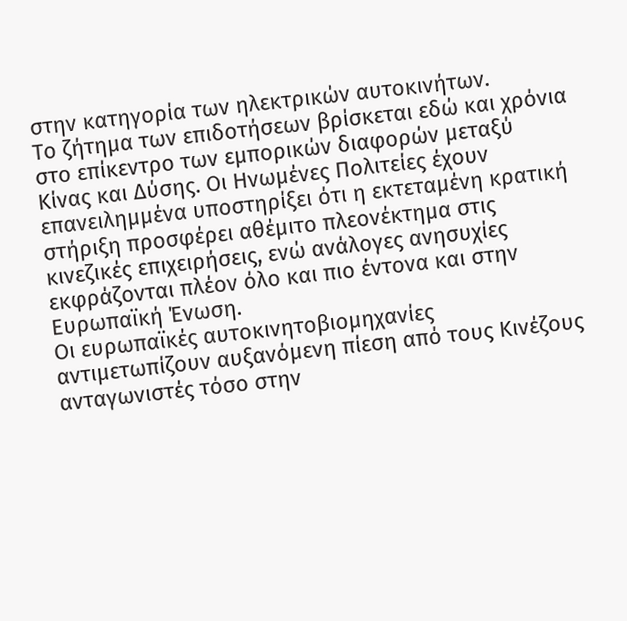στην κατηγορία των ηλεκτρικών αυτοκινήτων.
Το ζήτημα των επιδοτήσεων βρίσκεται εδώ και χρόνια στο επίκεντρο των εμπορικών διαφορών μεταξύ Κίνας και Δύσης. Οι Ηνωμένες Πολιτείες έχουν επανειλημμένα υποστηρίξει ότι η εκτεταμένη κρατική στήριξη προσφέρει αθέμιτο πλεονέκτημα στις κινεζικές επιχειρήσεις, ενώ ανάλογες ανησυχίες εκφράζονται πλέον όλο και πιο έντονα και στην Ευρωπαϊκή Ένωση.
Οι ευρωπαϊκές αυτοκινητοβιομηχανίες αντιμετωπίζουν αυξανόμενη πίεση από τους Κινέζους ανταγωνιστές τόσο στην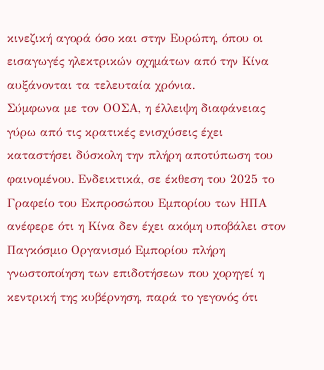κινεζική αγορά όσο και στην Ευρώπη, όπου οι εισαγωγές ηλεκτρικών οχημάτων από την Κίνα αυξάνονται τα τελευταία χρόνια.
Σύμφωνα με τον ΟΟΣΑ, η έλλειψη διαφάνειας γύρω από τις κρατικές ενισχύσεις έχει καταστήσει δύσκολη την πλήρη αποτύπωση του φαινομένου. Ενδεικτικά, σε έκθεση του 2025 το Γραφείο του Εκπροσώπου Εμπορίου των ΗΠΑ ανέφερε ότι η Κίνα δεν έχει ακόμη υποβάλει στον Παγκόσμιο Οργανισμό Εμπορίου πλήρη γνωστοποίηση των επιδοτήσεων που χορηγεί η κεντρική της κυβέρνηση, παρά το γεγονός ότι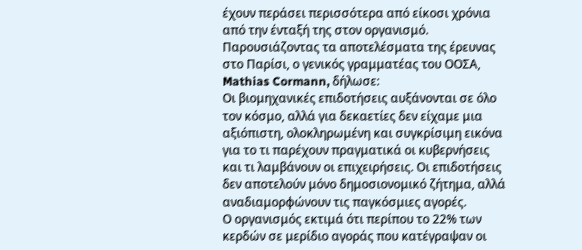έχουν περάσει περισσότερα από είκοσι χρόνια από την ένταξή της στον οργανισμό.
Παρουσιάζοντας τα αποτελέσματα της έρευνας στο Παρίσι, ο γενικός γραμματέας του ΟΟΣΑ, Mathias Cormann, δήλωσε:
Οι βιομηχανικές επιδοτήσεις αυξάνονται σε όλο τον κόσμο, αλλά για δεκαετίες δεν είχαμε μια αξιόπιστη, ολοκληρωμένη και συγκρίσιμη εικόνα για το τι παρέχουν πραγματικά οι κυβερνήσεις και τι λαμβάνουν οι επιχειρήσεις. Οι επιδοτήσεις δεν αποτελούν μόνο δημοσιονομικό ζήτημα, αλλά αναδιαμορφώνουν τις παγκόσμιες αγορές.
Ο οργανισμός εκτιμά ότι περίπου το 22% των κερδών σε μερίδιο αγοράς που κατέγραψαν οι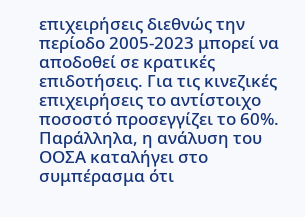επιχειρήσεις διεθνώς την περίοδο 2005-2023 μπορεί να αποδοθεί σε κρατικές επιδοτήσεις. Για τις κινεζικές επιχειρήσεις το αντίστοιχο ποσοστό προσεγγίζει το 60%.
Παράλληλα, η ανάλυση του ΟΟΣΑ καταλήγει στο συμπέρασμα ότι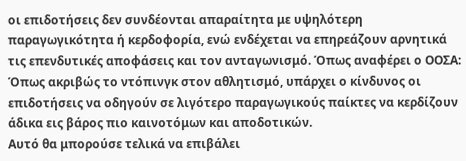οι επιδοτήσεις δεν συνδέονται απαραίτητα με υψηλότερη παραγωγικότητα ή κερδοφορία, ενώ ενδέχεται να επηρεάζουν αρνητικά τις επενδυτικές αποφάσεις και τον ανταγωνισμό. Όπως αναφέρει ο ΟΟΣΑ:
Όπως ακριβώς το ντόπινγκ στον αθλητισμό, υπάρχει ο κίνδυνος οι επιδοτήσεις να οδηγούν σε λιγότερο παραγωγικούς παίκτες να κερδίζουν άδικα εις βάρος πιο καινοτόμων και αποδοτικών.
Αυτό θα μπορούσε τελικά να επιβάλει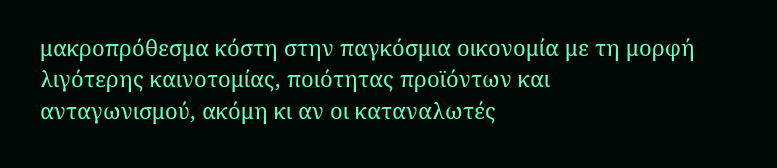μακροπρόθεσμα κόστη στην παγκόσμια οικονομία με τη μορφή λιγότερης καινοτομίας, ποιότητας προϊόντων και ανταγωνισμού, ακόμη κι αν οι καταναλωτές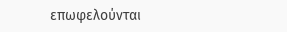επωφελούνται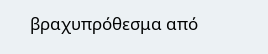βραχυπρόθεσμα από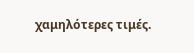χαμηλότερες τιμές.